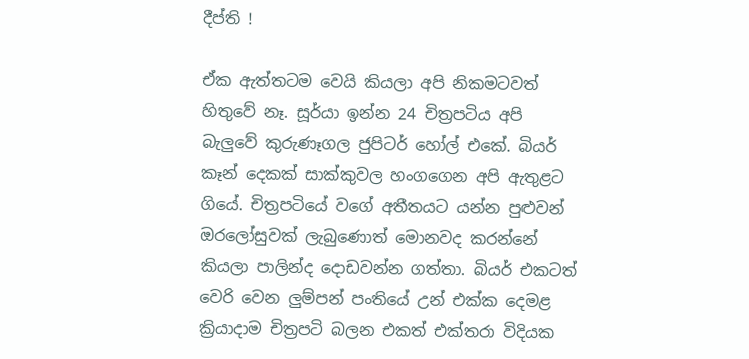දීප්ති !

ඒක ඇත්තටම වෙයි කියලා අපි නිකමටවත් හිතුවේ නෑ. සූර්යා ඉන්න 24 චිත්‍රපටිය අපි බැලුවේ කුරුණෑගල ජුපිටර් හෝල් එකේ. බියර් කෑන් දෙකක් සාක්කුවල හංගගෙන අපි ඇතුළට ගියේ. චිත්‍රපටියේ වගේ අතීතයට යන්න පුළුවන් ඔරලෝසුවක් ලැබුණොත් මොනවද කරන්නේ කියලා පාලින්ද දොඩවන්න ගත්තා. බියර් එකටත් වෙරි වෙන ලුම්පන් පංතියේ උන් එක්ක දෙමළ ක්‍රියාදාම චිත්‍රපටි බලන එකත් එක්තරා විදියක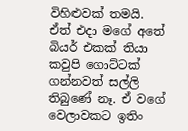විහිළුවක් තමයි. ඒත් එදා මගේ අතේ බියර් එකක් තියා කවුපි ගොට්ටක් ගන්නවත් සල්ලි තිබුණේ නෑ. ඒ වගේ වෙලාවකට ඉතිං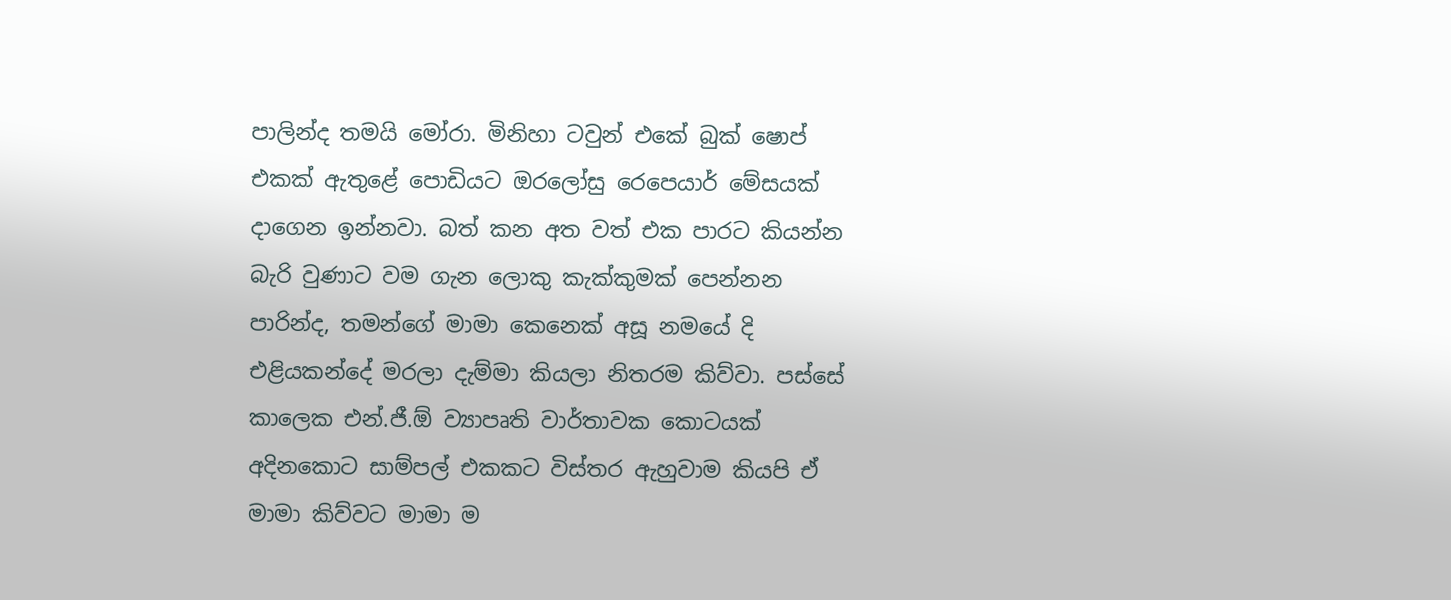පාලින්ද තමයි මෝරා. මිනිහා ටවුන් එකේ බුක් ෂොප් එකක් ඇතුළේ පොඩියට ඔරලෝසු රෙපෙයාර් මේසයක් දාගෙන ඉන්නවා. බත් කන අත වත් එක පාරට කියන්න බැරි වුණාට වම ගැන ලොකු කැක්කුමක් පෙන්නන පාරින්ද, තමන්ගේ මාමා කෙනෙක් අසූ නමයේ දි එළියකන්දේ මරලා දැම්මා කියලා නිතරම කිව්වා. පස්සේ කාලෙක එන්.ජී.ඕ ව්‍යාපෘති වාර්තාවක කොටයක් අදිනකොට සාම්පල් එකකට විස්තර ඇහුවාම කියපි ඒ මාමා කිව්වට මාමා ම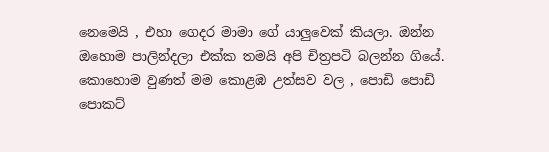නෙමෙයි , එහා ගෙදර මාමා ගේ යාලුවෙක් කියලා. ඔන්න ඔහොම පාලින්දලා එක්ක තමයි අපි චිත්‍රපටි බලන්න ගියේ. කොහොම වුණත් මම කොළඹ උත්සව වල , පොඩි පොඩි පොකට්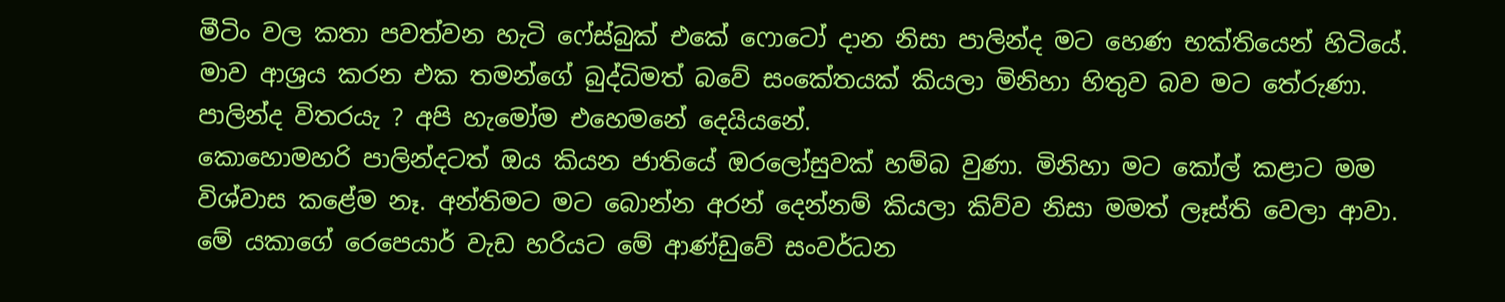මීටිං වල කතා පවත්වන හැටි ෆේස්බුක් එකේ ෆොටෝ දාන නිසා පාලින්ද මට හෙණ භක්තියෙන් හිටියේ. මාව ආශ්‍රය කරන එක තමන්ගේ බුද්ධිමත් බවේ සංකේතයක් කියලා මිනිහා හිතුව බව මට තේරුණා. පාලින්ද විතරයැ ? අපි හැමෝම එහෙමනේ දෙයියනේ.
කොහොමහරි පාලින්දටත් ඔය කියන ජාතියේ ඔරලෝසුවක් හම්බ වුණා. මිනිහා මට කෝල් කළාට මම විශ්වාස කළේම නෑ. අන්තිමට මට බොන්න අරන් දෙන්නම් කියලා කිව්ව නිසා මමත් ලෑස්ති වෙලා ආවා. මේ යකාගේ රෙපෙයාර් වැඩ හරියට මේ ආණ්ඩුවේ සංවර්ධන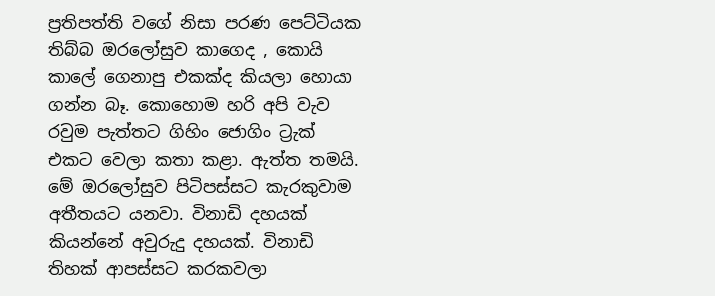ප්‍රතිපත්ති වගේ නිසා පරණ පෙට්ටියක තිබ්බ ඔරලෝසුව කාගෙද , කොයි කාලේ ගෙනාපු එකක්ද කියලා හොයා ගන්න බෑ. කොහොම හරි අපි වැව රවුම පැත්තට ගිහිං ජොගිං ට්‍රැක් එකට වෙලා කතා කළා. ඇත්ත තමයි. මේ ඔරලෝසුව පිටිපස්සට කැරකුවාම අතීතයට යනවා. විනාඩි දහයක් කියන්නේ අවුරුදු දහයක්. විනාඩි තිහක් ආපස්සට කරකවලා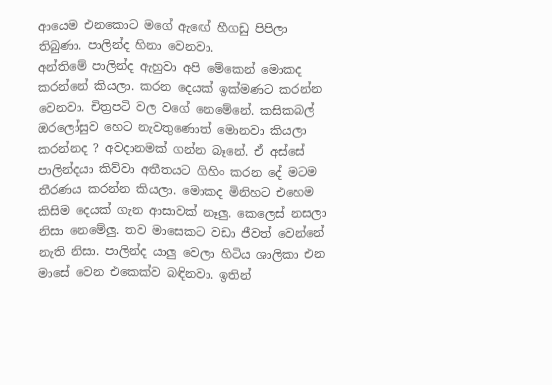ආයෙම එනකොට මගේ ඇඟේ හීගඩු පිපිලා තිබුණා. පාලින්ද හිනා වෙනවා.
අන්තිමේ පාලින්ද ඇහුවා අපි මේකෙන් මොකද කරන්නේ කියලා. කරන දෙයක් ඉක්මණට කරන්න වෙනවා. චිත්‍රපටි වල වගේ නෙමේනේ. කසිකබල් ඔරලෝසුව හෙට නැවතුණොත් මොනවා කියලා කරන්නද ? අවදානමක් ගන්න බෑනේ. ඒ අස්සේ පාලින්දයා කිව්වා අතීතයට ගිහිං කරන දේ මටම තීරණය කරන්න කියලා. මොකද මිනිහට එහෙම කිසිම දෙයක් ගැන ආසාවක් නෑලු. කෙලෙස් නසලා නිසා නෙමේලු. තව මාසෙකට වඩා ජීවත් වෙන්නේ නැති නිසා. පාලින්ද යාලු වෙලා හිටිය ශාලිකා එන මාසේ වෙන එකෙක්ව බඳිනවා. ඉතින්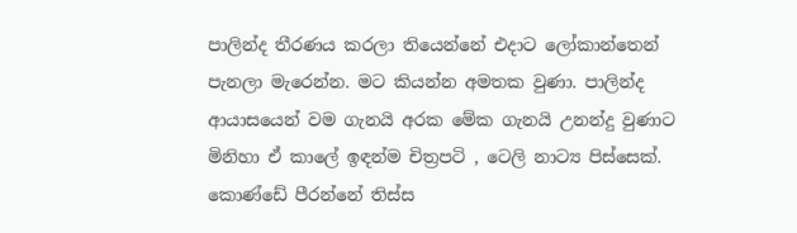පාලින්ද තීරණය කරලා තියෙන්නේ එදාට ලෝකාන්තෙන් පැනලා මැරෙන්න. මට කියන්න අමතක වුණා. පාලින්ද ආයාසයෙන් වම ගැනයි අරක මේක ගැනයි උනන්දු වුණාට මිනිහා ඒ කාලේ ඉඳන්ම චිත්‍රපටි , ටෙලි නාට්‍ය පිස්සෙක්. කොණ්ඩේ පීරන්නේ තිස්ස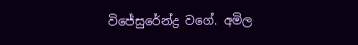විජේසුරේන්ද්‍ර වගේ. අමිල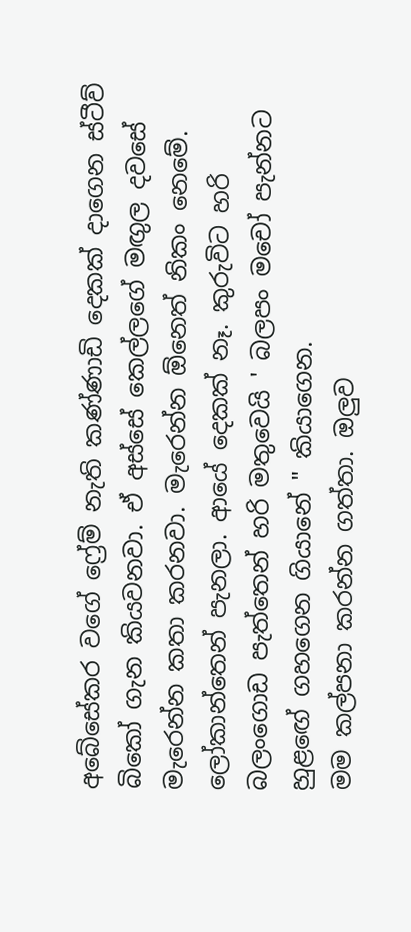අබේසේකර වගේ ෆ්‍රේම් නැති කණ්ණාඩි දෙකක් දාගෙන ස්ටීව් බිකෝ ගැන කියවනවා. ඒ අස්සේ කෙල්ලගේ මඟුල දවසේ මැරෙන්න කතා කරනවා. මැරෙන්න ඕනෙත් නිකං නෙමේ. ලෝකාන්තෙන් පැනලා. ආයේ දෙකක් නෑ. කුරුවිට හරි බලංගොඩ පැත්තෙන් හරි මතුවෙයි ' බලපං මචෝ පැන්නට හුළඟේ ගහගෙන ගියානේ " කියාගෙන.
මම කල්පනා කරන්න ගත්‍තා. ඔලුව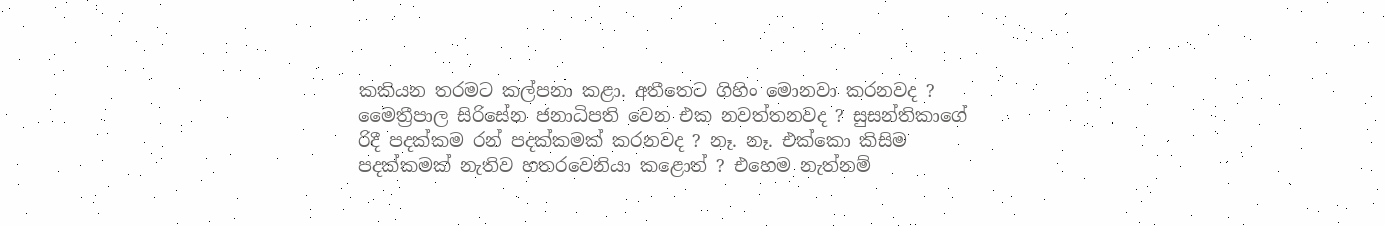කකියන තරමට කල්පනා කළා. අතීතෙට ගිහිං මොනවා කරනවද ? මෛත්‍රීපාල සිරිසේන ජනාධිපති වෙන එක නවත්තනවද ? සුසන්තිකාගේ රිදී පදක්කම රන් පදක්කමක් කරනවද ? නෑ. නෑ. එක්කො කිසිම පදක්කමක් නැතිව හතරවෙනියා කළොත් ? එහෙම නැත්නම්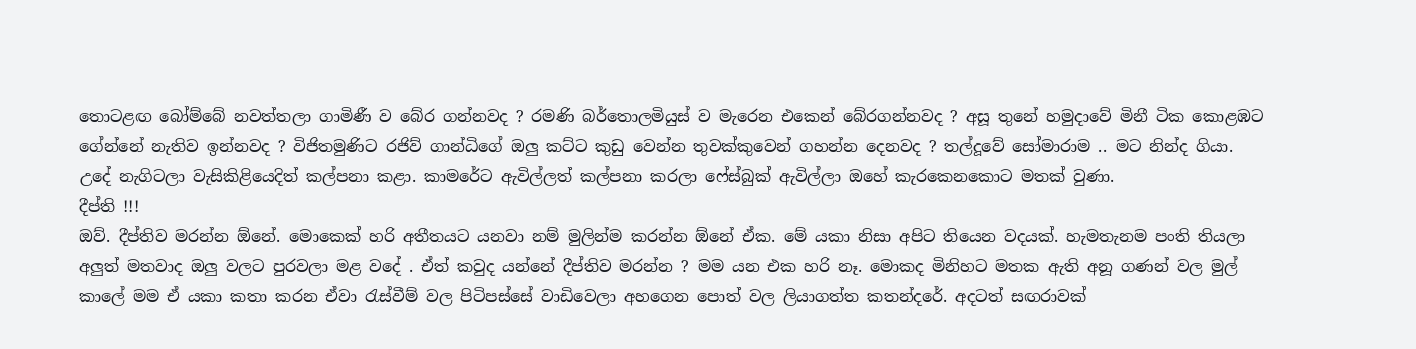තොටළඟ බෝම්බේ නවත්තලා ගාමිණී ව බේර ගන්නවද ? රමණි බර්තොලමියුස් ව මැරෙන එකෙන් බේරගන්නවද ? අසූ තුනේ හමුදාවේ මිනී ටික කොළඹට ගේන්නේ නැතිව ඉන්නවද ? විජිතමුණිට රජිව් ගාන්ධිගේ ඔලු කට්ට කුඩු වෙන්න තුවක්කුවෙන් ගහන්න දෙනවද ? තල්දූවේ සෝමාරාම .. මට නින්ද ගියා.
උදේ නැගිටලා වැසිකිළියෙදිත් කල්පනා කළා. කාමරේට ඇවිල්ලත් කල්පනා කරලා ෆේස්බුක් ඇවිල්ලා ඔහේ කැරකෙනකොට මතක් වුණා.
දීප්ති !!!
ඔව්. දීප්තිව මරන්න ඕනේ. මොකෙක් හරි අතීතයට යනවා නම් මුලින්ම කරන්න ඕනේ ඒක. මේ යකා නිසා අපිට තියෙන වදයක්. හැමතැනම පංති තියලා අලුත් මතවාද ඔලු වලට පුරවලා මළ වදේ . ඒත් කවුද යන්නේ දීප්තිව මරන්න ? මම යන එක හරි නෑ. මොකද මිනිහට මතක ඇති අනූ ගණන් වල මුල් කාලේ මම ඒ යකා කතා කරන ඒවා රැස්වීම් වල පිටිපස්සේ වාඩිවෙලා අහගෙන පොත් වල ලියාගත්ත කතන්දරේ. අදටත් සඟරාවක්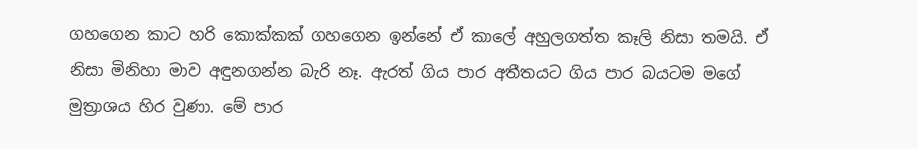ගහගෙන කාට හරි කොක්කක් ගහගෙන ඉන්නේ ඒ කාලේ අහුලගත්ත කෑලි නිසා තමයි. ඒ නිසා මිනිහා මාව අඳුනගන්න බැරි නෑ. ඇරත් ගිය පාර අතීතයට ගිය පාර බයටම මගේ මුත්‍රාශය හිර වුණා. මේ පාර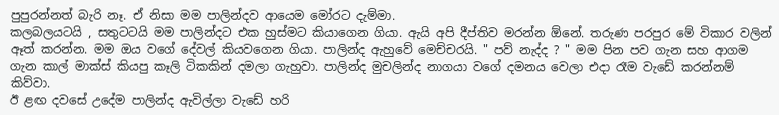පුපුරන්නත් බැරි නෑ. ඒ නිසා මම පාලින්දව ආයෙම මෝරට දැම්මා.
කලබලයටයි , සතුටටයි මම පාලින්දට එක හුස්මට කියාගෙන ගියා. ඇයි අපි දීප්තිව මරන්න ඕනේ. තරුණ පරපුර මේ විකාර වලින් ඈත් කරන්න. මම ඔය වගේ දේවල් කියවගෙන ගියා. පාලින්ද ඇහුවේ මෙච්චරයි. " පව් නැද්ද ? " මම පින පව ගැන සහ ආගම ගැන කාල් මාක්ස් කියපු කෑලි ටිකකින් දමලා ගැහුවා. පාලින්ද මුචලින්ද නාගයා වගේ දමනය වෙලා එදා රෑම වැඩේ කරන්නම් කිව්වා.
ඊ ළඟ දවසේ උදේම පාලින්ද ඇවිල්ලා වැඩේ හරි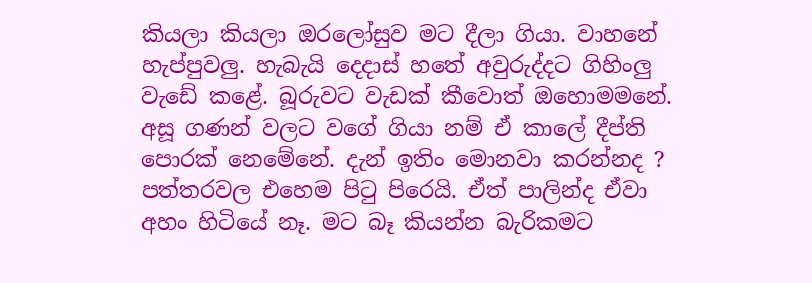කියලා කියලා ඔරලෝසුව මට දීලා ගියා. වාහනේ හැප්පුවලු. හැබැයි දෙදාස් හතේ අවුරුද්දට ගිහිංලු වැඩේ කළේ. බූරුවට වැඩක් කීවොත් ඔහොමමනේ. අසූ ගණන් වලට වගේ ගියා නම් ඒ කාලේ දීප්ති පොරක් නෙමේනේ. දැන් ඉතිං මොනවා කරන්නද ? පත්තරවල එහෙම පිටු පිරෙයි. ඒත් පාලින්ද ඒවා අහං හිටියේ නෑ. මට බෑ කියන්න බැරිකමට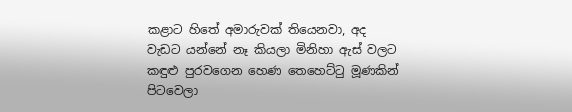කළාට හිතේ අමාරුවක් තියෙනවා, අද වැඩට යන්නේ නෑ කියලා මිනිහා ඇස් වලට කඳුළු පුරවගෙන හෙණ තෙහෙට්ටු මූණකින් පිටවෙලා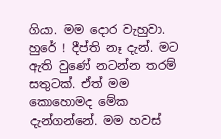ගියා. මම දොර වැහුවා. හුරේ ! දීප්ති නෑ දැන්. මට ඇති වුණේ නටන්න තරම් සතුටක්. ඒත් මම කොහොමද මේක දැන්ගන්නේ. මම හවස්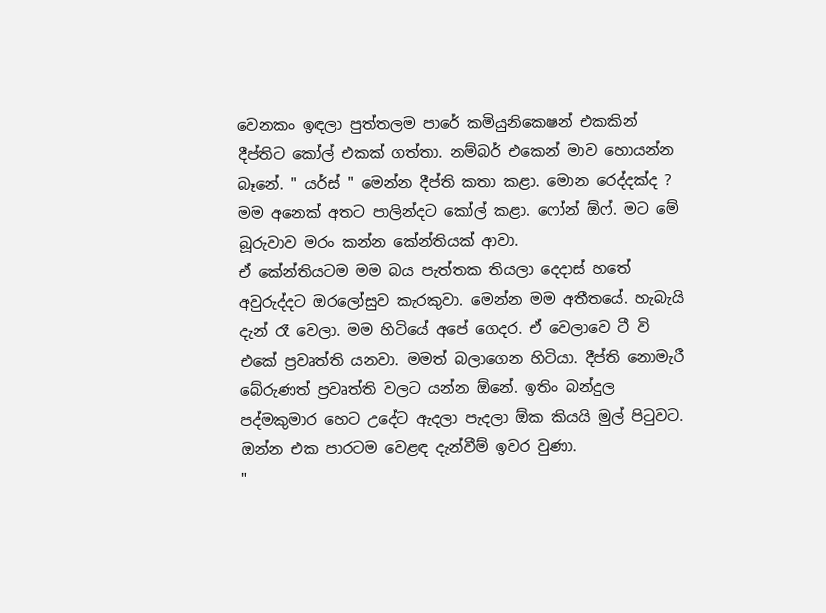වෙනකං ඉඳලා පුත්තලම පාරේ කමියුනිකෙෂන් එකකින් දීප්තිට කෝල් එකක් ගත්‍තා. නම්බර් එකෙන් මාව හොයන්න බෑනේ. " යර්ස් " මෙන්න දීප්ති කතා කළා. මොන රෙද්දක්ද ? මම අනෙක් අතට පාලින්දට කෝල් කළා. ෆෝන් ඕෆ්. මට මේ බූරුවාව මරං කන්න කේන්තියක් ආවා.
ඒ කේන්තියටම මම බය පැත්තක තියලා දෙදාස් හතේ අවුරුද්දට ඔරලෝසුව කැරකුවා. මෙන්න මම අතීතයේ. හැබැයි දැන් රෑ වෙලා. මම හිටියේ අපේ ගෙදර. ඒ වෙලාවෙ ටී වි එකේ ප්‍රවෘත්ති යනවා. මමත් බලාගෙන හිටියා. දීප්ති නොමැරී බේරුණත් ප්‍රවෘත්ති වලට යන්න ඕනේ. ඉතිං බන්දුල පද්මකුමාර හෙට උදේට ඇදලා පැදලා ඕක කියයි මුල් පිටුවට. ඔන්න එක පාරටම වෙළඳ දැන්වීම් ඉවර වුණා.
"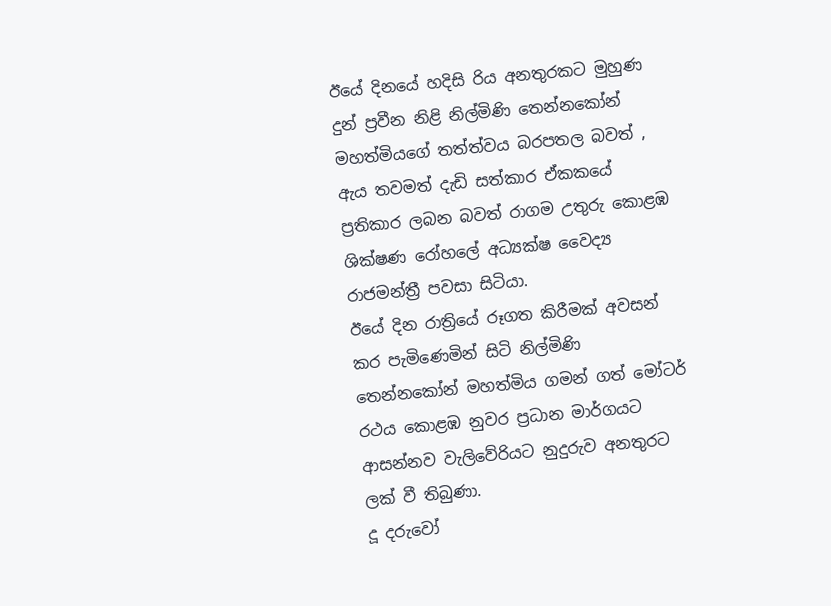ඊයේ දිනයේ හදිසි රිය අනතුරකට මුහුණ දුන් ප්‍රවීන නිළි නිල්මිණි තෙන්නකෝන් මහත්මියගේ තත්ත්වය බරපතල බවත් , ඇය තවමත් දැඩි සත්කාර ඒකකයේ ප්‍රතිකාර ලබන බවත් රාගම උතුරු කොළඹ ශික්ෂණ රෝහලේ අධ්‍යක්ෂ වෛද්‍ය රාජමන්ත්‍රී පවසා සිටියා.
ඊයේ දින රාත්‍රියේ රූගත කිරීමක් අවසන් කර පැමිණෙමින් සිටි නිල්මිණි තෙන්නකෝන් මහත්මිය ගමන් ගත් මෝටර් රථය කොළඹ නුවර ප්‍රධාන මාර්ගයට ආසන්නව වැලිවේරියට නුදුරුව අනතුරට ලක් වී තිබුණා.
දූ දරුවෝ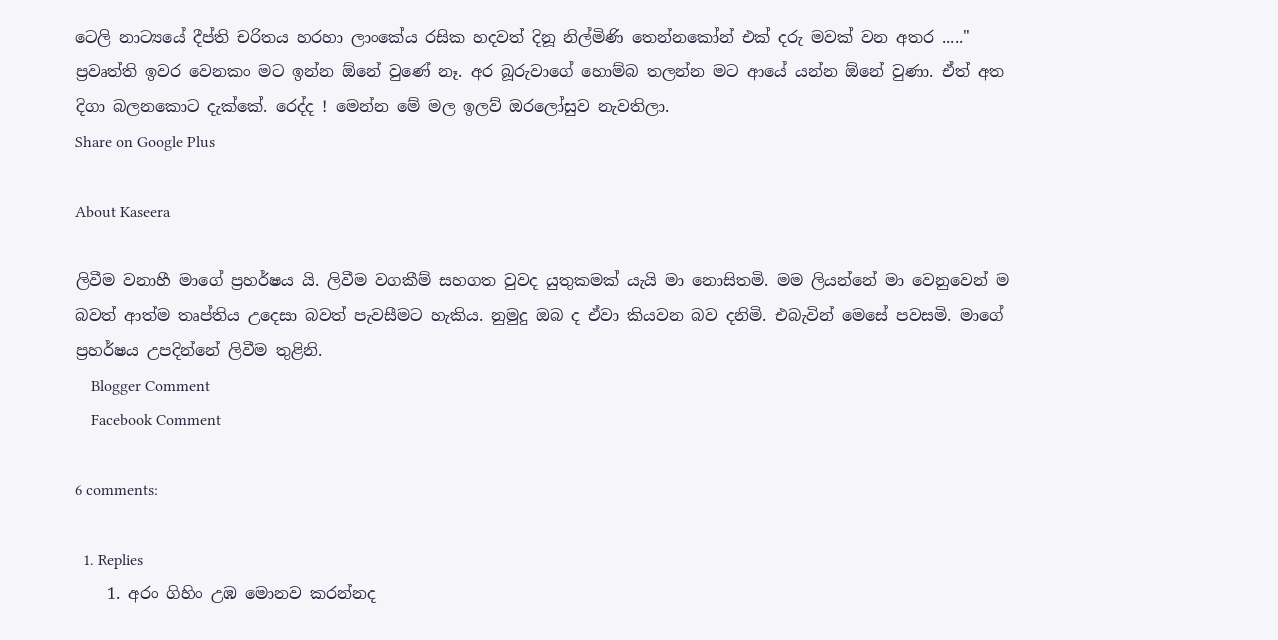ටෙලි නාට්‍යයේ දීප්ති චරිතය හරහා ලාංකේය රසික හදවත් දිනූ නිල්මිණි තෙන්නකෝන් එක් දරු මවක් වන අතර ....."
ප්‍රවෘත්‍ති ඉවර වෙනකං මට ඉන්න ඕනේ වුණේ නෑ. අර බූරුවාගේ හොම්බ තලන්න මට ආයේ යන්න ඕනේ වුණා. ඒත් අත දිගා බලනකොට දැක්කේ. රෙද්ද ! මෙන්න මේ මල ඉලව් ඔරලෝසුව නැවතිලා.
Share on Google Plus

About Kaseera

ලිවීම වනාහී මාගේ ප්‍රහර්ෂය යි. ලිවීම වගකීම් සහගත වුවද යුතුකමක් යැයි මා නොසිතමි. මම ලියන්නේ මා වෙනුවෙන් ම බවත් ආත්ම තෘප්තිය උදෙසා බවත් පැවසීමට හැකිය. නුමුදු ඔබ ද ඒවා කියවන බව දනිමි. එබැවින් මෙසේ පවසමි. මාගේ ප්‍රහර්ෂය උපදින්නේ ලිවීම තුළිනි.
    Blogger Comment
    Facebook Comment

6 comments:

  1. Replies
    1. අරං ගිහිං උඹ මොනව කරන්නද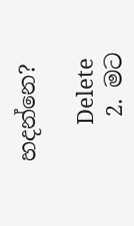හදන්නෙ?

      Delete
    2. මට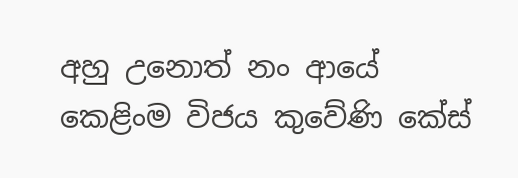අහු උනොත් නං ආයේ කෙළිංම විජය කුවේණි කේස්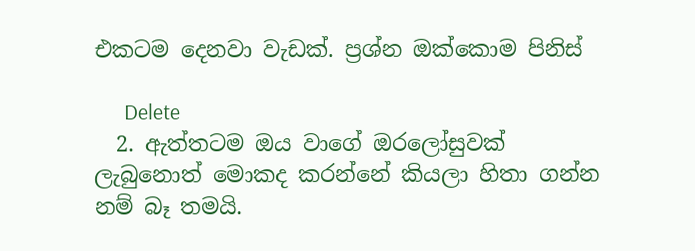එකටම දෙනවා වැඩක්. ප්‍රශ්න ඔක්කොම පිනිස්

      Delete
  2. ඇත්තටම ඔය වාගේ ඔරලෝසුවක් ලැබුනොත් මොකද කරන්නේ කියලා හිතා ගන්න නම් බෑ තමයි.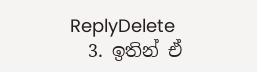ReplyDelete
  3. ඉතින් ඒ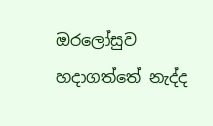ඔරලෝසුව හදාගත්තේ නැද්ද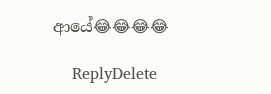ආයේ😂😂😂😂

    ReplyDelete